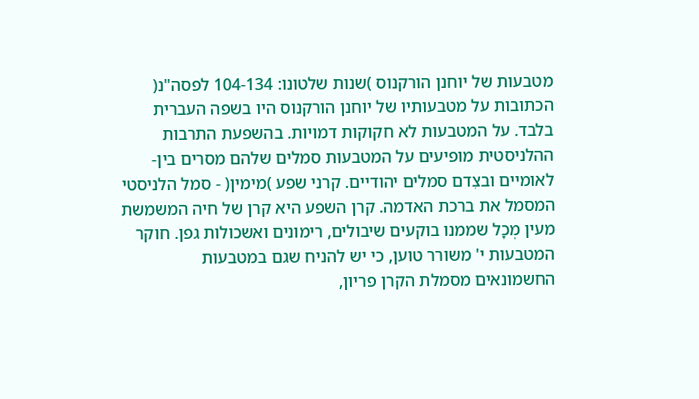מטבעות של יוחנן הורקנוס )שנות שלטונו: 104-134 לפסה"נ( הכתובות על מטבעותיו של יוחנן הורקנוס היו בשפה העברית בלבד. על המטבעות לא חקוקות דמויות. בהשפעת התרבות ההלניסטית מופיעים על המטבעות סמלים שלהם מסרים בין-לאומיים ובצִדם סמלים יהודיים. קרני שפע )מימין( - סמל הלניסטי המסמל את ברכת האדמה. קרן השפע היא קרן של חיה המשמשת מעין מְכָל שממנו בוקעים שיבולים, רימונים ואשכולות גפן. חוקר המטבעות י' משורר טוען, כי יש להניח שגם במטבעות החשמונאים מסמלת הקרן פריון,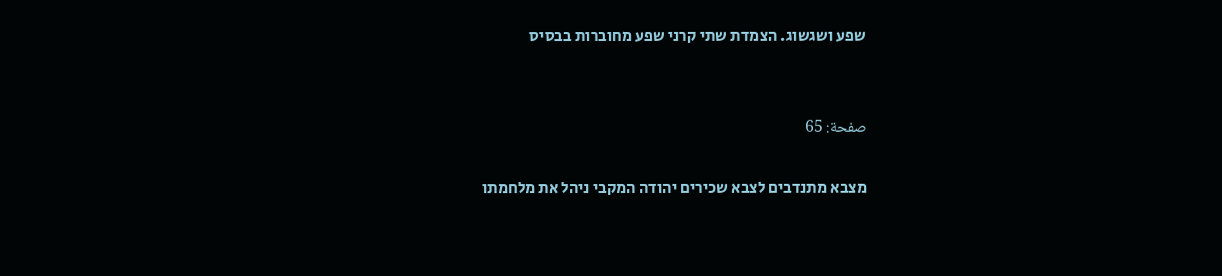שפע ושגשוג. הצמדת שתי קרני שפע מחוברות בבסיס


صفحة: 65

מצבא מתנדבים לצבא שכירים יהודה המקבי ניהל את מלחמתו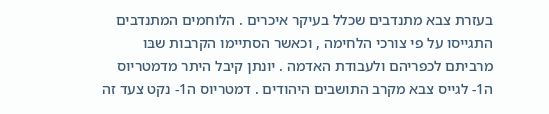בעזרת צבא מתנדבים שכלל בעיקר איכרים . הלוחמים המתנדבים התגייסו על פי צורכי הלחימה , וכאשר הסתיימו הקרבות שבּו מרביתם לכפריהם ולעבודת האדמה . יונתן קיבל היתר מדמטריוס ה1- לגייס צבא מקרב התושבים היהודים . דמטריוס ה1- נקט צעד זה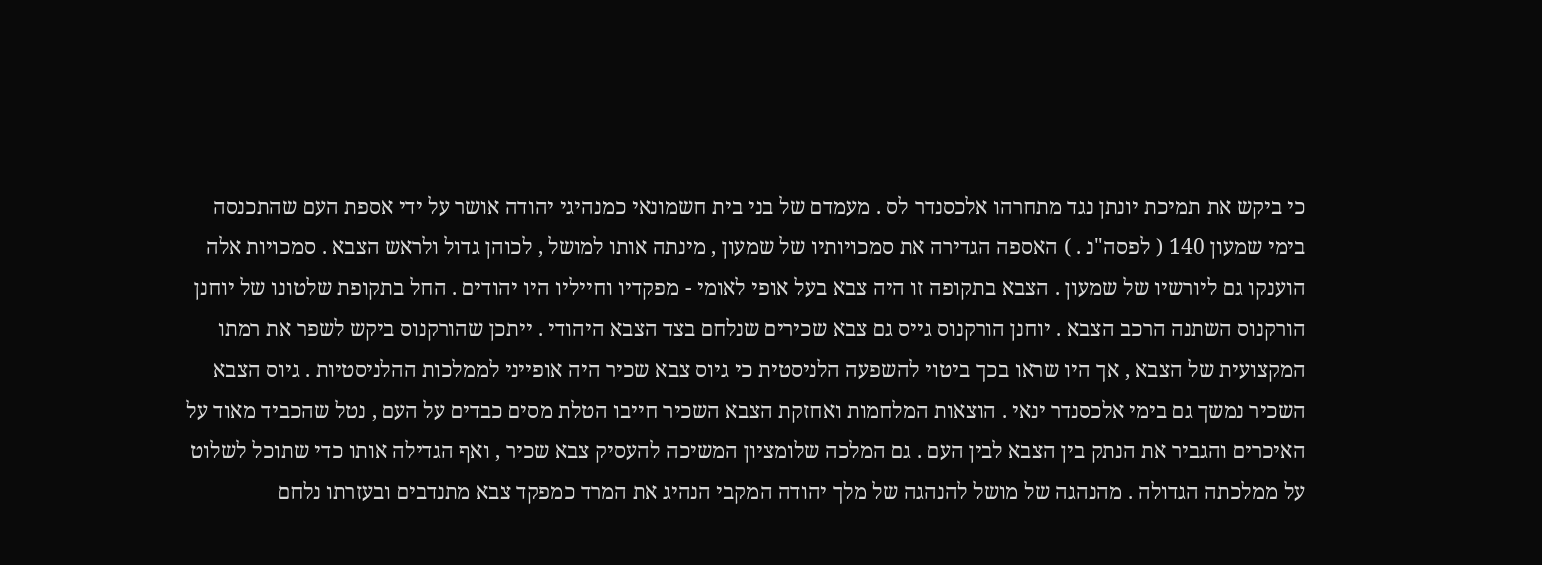כי ביקש את תמיכת יונתן נגד מתחרהו אלכסנדר לס . מעמדם של בני בית חשמונאי כמנהיגי יהודה אושר על ידי אספת העם שהתכנסה בימי שמעון 140 ( לפסה"נ . ) האספה הגדירה את סמכויותיו של שמעון , מינתה אותו למושל , לכוהן גדול ולראש הצבא . סמכויות אלה הוענקו גם ליורשיו של שמעון . הצבא בתקופה זו היה צבא בעל אופי לאומי - מפקדיו וחייליו היו יהודים . החל בתקופת שלטונו של יוחנן הורקנוס השתנה הרכב הצבא . יוחנן הורקנוס גייס גם צבא שכירים שנלחם בצד הצבא היהודי . ייתכן שהורקנוס ביקש לשפר את רמתו המקצועית של הצבא , אך היו שראו בכך ביטוי להשפעה הלניסטית כי גיוס צבא שכיר היה אופייני לממלכות ההלניסטיות . גיוס הצבא השכיר נמשך גם בימי אלכסנדר ינאי . הוצאות המלחמות ואחזקת הצבא השכיר חייבו הטלת מסים כבדים על העם , נטל שהכביד מאוד על האיכרים והגביר את הנתק בין הצבא לבין העם . גם המלכה שלומציון המשיכה להעסיק צבא שכיר , ואף הגדילה אותו כדי שתוכל לשלוט על ממלכתה הגדולה . מהנהגה של מושל להנהגה של מלך יהודה המקבי הנהיג את המרד כמפקד צבא מתנדבים ובעזרתו נלחם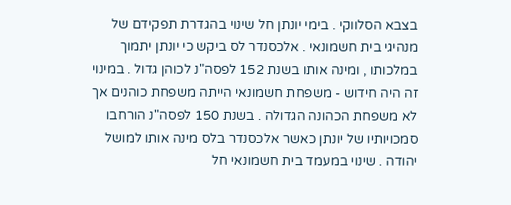בצבא הסלווקי . בימי יונתן חל שינוי בהגדרת תפקידם של מנהיגי בית חשמונאי . אלכסנדר לס ביקש כי יונתן יתמוך במלכותו , ומינה אותו בשנת 152 לפסה"נ לכוהן גדול . במינוי זה היה חידוש - משפחת חשמונאי הייתה משפחת כוהנים אך לא משפחת הכהונה הגדולה . בשנת 150 לפסה"נ הורחבו סמכויותיו של יונתן כאשר אלכסנדר בלס מינה אותו למושל יהודה . שינוי במעמד בית חשמונאי חל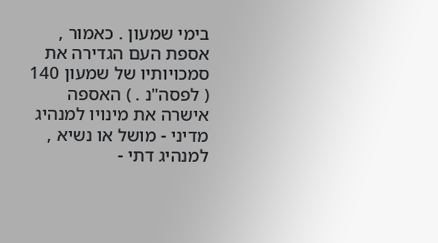בימי שמעון . כאמור , אספת העם הגדירה את סמכויותיו של שמעון 140 ( לפסה"נ . ) האספה אישרה את מינויו למנהיג מדיני - מושל או נשיא , למנהיג דתי -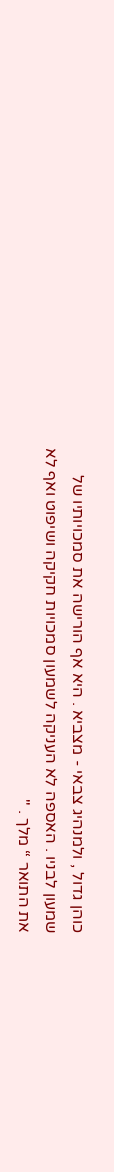כוהן גדול , ולמנהיג צבאי - מצביא . היא אף הורישה את סמכויותיו של שמעון לבניו . האספה לא העניקה לשמעון סמכויות חקיקה ושיפוט ואף לא את התואר “ מלך . "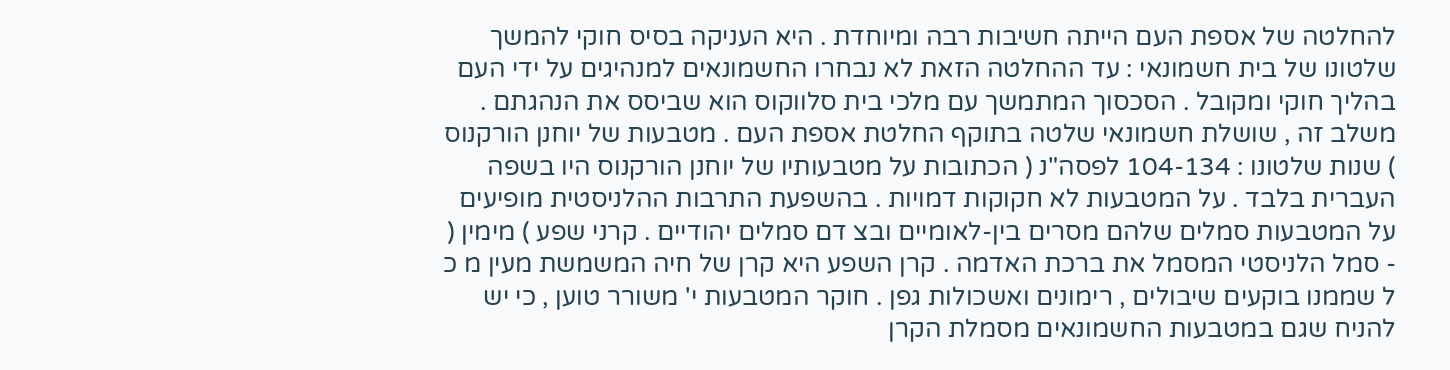להחלטה של אספת העם הייתה חשיבות רבה ומיוחדת . היא העניקה בסיס חוקי להמשך שלטונו של בית חשמונאי : עד ההחלטה הזאת לא נבחרו החשמונאים למנהיגים על ידי העם בהליך חוקי ומקובל . הסכסוך המתמשך עם מלכי בית סלווקוס הוא שביסס את הנהגתם . משלב זה , שושלת חשמונאי שלטה בתוקף החלטת אספת העם . מטבעות של יוחנן הורקנוס ) שנות שלטונו : 104-134 לפסה"נ ( הכתובות על מטבעותיו של יוחנן הורקנוס היו בשפה העברית בלבד . על המטבעות לא חקוקות דמויות . בהשפעת התרבות ההלניסטית מופיעים על המטבעות סמלים שלהם מסרים בין-לאומיים ובצ דם סמלים יהודיים . קרני שפע ) מימין ( - סמל הלניסטי המסמל את ברכת האדמה . קרן השפע היא קרן של חיה המשמשת מעין מ כ ל שממנו בוקעים שיבולים , רימונים ואשכולות גפן . חוקר המטבעות י' משורר טוען , כי יש להניח שגם במטבעות החשמונאים מסמלת הקרן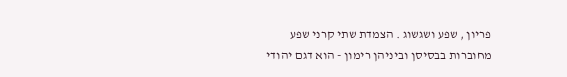פריון , שפע ושגשוג . הצמדת שתי קרני שפע מחוברות בבסיסן וביניהן רימון - הוא דגם יהודי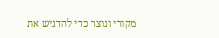מקורי ונוצר כדי להדגיש את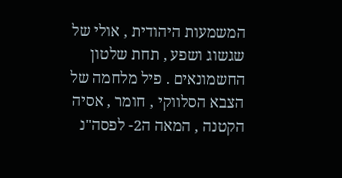המשמעות היהודית , אולי של שגשוג ושפע , תחת שלטון החשמונאים . פיל מלחמה של הצבא הסלווקי , חומר , אסיה הקטנה , המאה ה2- לפסה"נ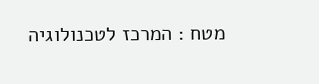מטח : המרכז לטכנולוגיה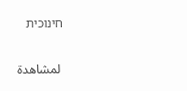חינוכית


 لمشاهدة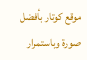موقع كوتار بأفضل صورة وباستمرار